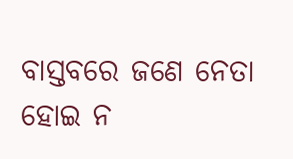ବାସ୍ତବରେ ଜଣେ ନେତା ହୋଇ ନ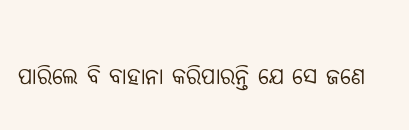ପାରିଲେ ବି ବାହାନା କରିପାରନ୍ତି ଯେ ସେ ଜଣେ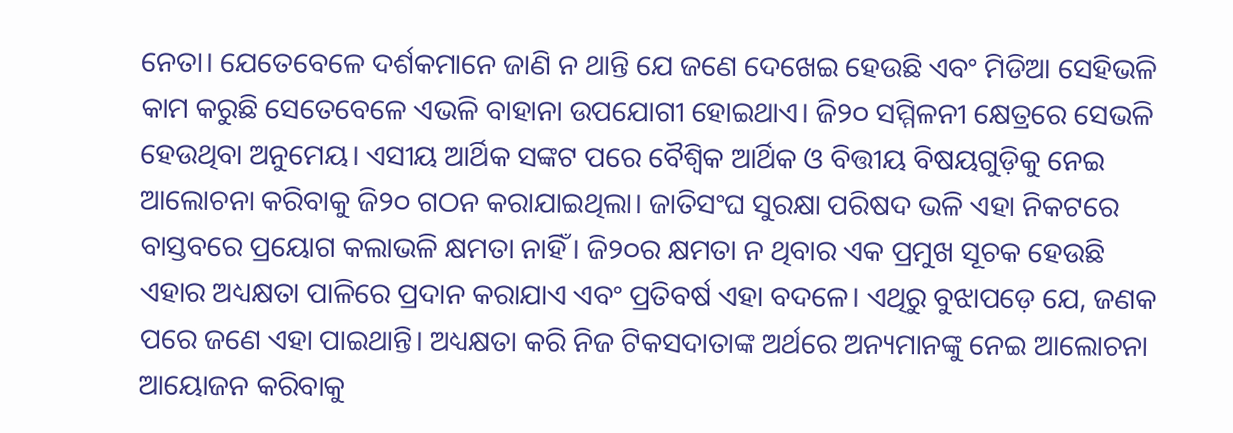ନେତା। ଯେତେବେଳେ ଦର୍ଶକମାନେ ଜାଣି ନ ଥାନ୍ତି ଯେ ଜଣେ ଦେଖେଇ ହେଉଛି ଏବଂ ମିଡିଆ ସେହିଭଳି କାମ କରୁଛି ସେତେବେଳେ ଏଭଳି ବାହାନା ଉପଯୋଗୀ ହୋଇଥାଏ। ଜି୨୦ ସମ୍ମିଳନୀ କ୍ଷେତ୍ରରେ ସେଭଳି ହେଉଥିବା ଅନୁମେୟ। ଏସୀୟ ଆର୍ଥିକ ସଙ୍କଟ ପରେ ବୈଶ୍ୱିକ ଆର୍ଥିକ ଓ ବିତ୍ତୀୟ ବିଷୟଗୁଡ଼ିକୁ ନେଇ ଆଲୋଚନା କରିବାକୁ ଜି୨୦ ଗଠନ କରାଯାଇଥିଲା। ଜାତିସଂଘ ସୁରକ୍ଷା ପରିଷଦ ଭଳି ଏହା ନିକଟରେ ବାସ୍ତବରେ ପ୍ରୟୋଗ କଲାଭଳି କ୍ଷମତା ନାହିଁ। ଜି୨୦ର କ୍ଷମତା ନ ଥିବାର ଏକ ପ୍ରମୁଖ ସୂଚକ ହେଉଛି ଏହାର ଅଧ୍ୟକ୍ଷତା ପାଳିରେ ପ୍ରଦାନ କରାଯାଏ ଏବଂ ପ୍ରତିବର୍ଷ ଏହା ବଦଳେ। ଏଥିରୁ ବୁଝାପଡ଼େ ଯେ, ଜଣକ ପରେ ଜଣେ ଏହା ପାଇଥାନ୍ତି। ଅଧ୍ୟକ୍ଷତା କରି ନିଜ ଟିକସଦାତାଙ୍କ ଅର୍ଥରେ ଅନ୍ୟମାନଙ୍କୁ ନେଇ ଆଲୋଚନା ଆୟୋଜନ କରିବାକୁ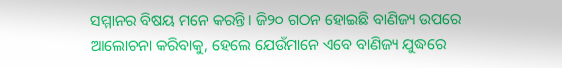ସମ୍ମାନର ବିଷୟ ମନେ କରନ୍ତି। ଜି୨୦ ଗଠନ ହୋଇଛି ବାଣିଜ୍ୟ ଉପରେ ଆଲୋଚନା କରିବାକୁ, ହେଲେ ଯେଉଁମାନେ ଏବେ ବାଣିଜ୍ୟ ଯୁଦ୍ଧରେ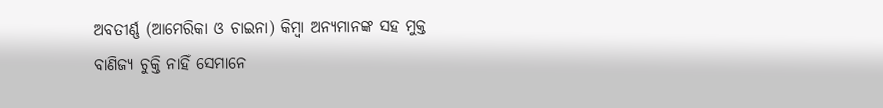ଅବତୀର୍ଣ୍ଣ (ଆମେରିକା ଓ ଚାଇନା) କିମ୍ବା ଅନ୍ୟମାନଙ୍କ ସହ ମୁକ୍ତ ବାଣିଜ୍ୟ ଚୁକ୍ତି ନାହିଁ ସେମାନେ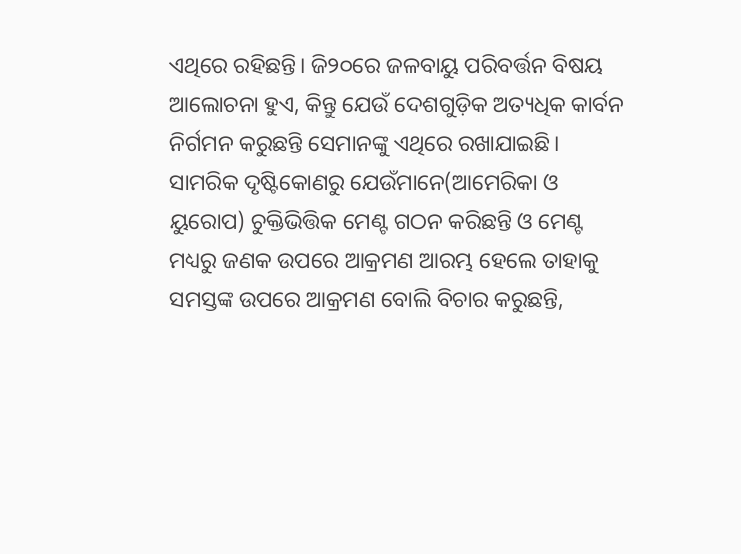ଏଥିରେ ରହିଛନ୍ତି। ଜି୨୦ରେ ଜଳବାୟୁ ପରିବର୍ତ୍ତନ ବିଷୟ ଆଲୋଚନା ହୁଏ, କିନ୍ତୁ ଯେଉଁ ଦେଶଗୁଡ଼ିକ ଅତ୍ୟଧିକ କାର୍ବନ ନିର୍ଗମନ କରୁଛନ୍ତି ସେମାନଙ୍କୁ ଏଥିରେ ରଖାଯାଇଛି। ସାମରିକ ଦୃଷ୍ଟିକୋଣରୁ ଯେଉଁମାନେ(ଆମେରିକା ଓ ୟୁରୋପ) ଚୁକ୍ତିଭିତ୍ତିକ ମେଣ୍ଟ ଗଠନ କରିଛନ୍ତି ଓ ମେଣ୍ଟ ମଧ୍ୟରୁ ଜଣକ ଉପରେ ଆକ୍ରମଣ ଆରମ୍ଭ ହେଲେ ତାହାକୁ ସମସ୍ତଙ୍କ ଉପରେ ଆକ୍ରମଣ ବୋଲି ବିଚାର କରୁଛନ୍ତି,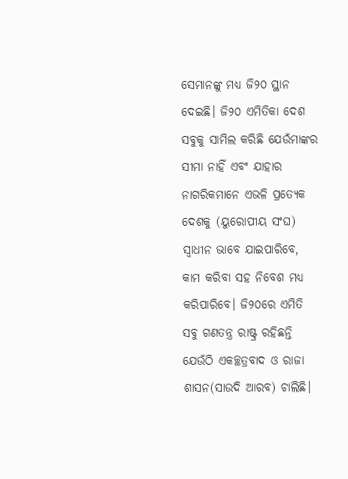ସେମାନଙ୍କୁ ମଧ୍ୟ ଜି୨୦ ସ୍ଥାନ ଦେଇଛି। ଜି୨୦ ଏମିତିକା ଦେଶ ସବୁକୁ ସାମିଲ କରିଛି ଯେଉଁମାଙ୍କର ସୀମା ନାହିଁ ଏବଂ ଯାହାର ନାଗରିକମାନେ ଏଭଳି ପ୍ରତ୍ୟେକ ଦେଶକୁ (ୟୁରୋପୀୟ ସଂଘ) ସ୍ବାଧୀନ ଭାବେ ଯାଇପାରିବେ, କାମ କରିବା ସହ ନିବେଶ ମଧ୍ୟ କରିପାରିବେ। ଜି୨୦ରେ ଏମିତି ସବୁ ଗଣତନ୍ତ୍ର ରାଷ୍ଟ୍ର ରହିଛନ୍ତି ଯେଉଁଠି ଏକଚ୍ଛତ୍ରବାଦ ଓ ରାଜା ଶାସନ(ସାଉଦି ଆରବ) ଚାଲିଛି।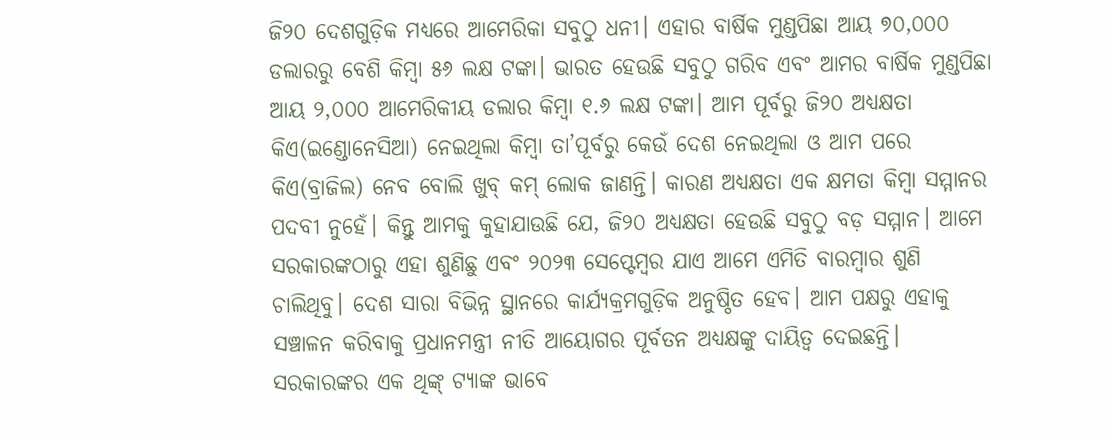ଜି୨୦ ଦେଶଗୁଡ଼ିକ ମଧ୍ୟରେ ଆମେରିକା ସବୁଠୁ ଧନୀ। ଏହାର ବାର୍ଷିକ ମୁଣ୍ଡପିଛା ଆୟ ୭୦,୦୦୦ ଡଲାରରୁ ବେଶି କିମ୍ବା ୫୬ ଲକ୍ଷ ଟଙ୍କା। ଭାରତ ହେଉଛି ସବୁଠୁ ଗରିବ ଏବଂ ଆମର ବାର୍ଷିକ ମୁଣ୍ଡପିଛା ଆୟ ୨,୦୦୦ ଆମେରିକୀୟ ଡଲାର କିମ୍ବା ୧.୬ ଲକ୍ଷ ଟଙ୍କା। ଆମ ପୂର୍ବରୁ ଜି୨୦ ଅଧ୍ୟକ୍ଷତା କିଏ(ଇଣ୍ଡୋନେସିଆ) ନେଇଥିଲା କିମ୍ବା ତା’ପୂର୍ବରୁ କେଉଁ ଦେଶ ନେଇଥିଲା ଓ ଆମ ପରେ କିଏ(ବ୍ରାଜିଲ) ନେବ ବୋଲି ଖୁବ୍ କମ୍ ଲୋକ ଜାଣନ୍ତି। କାରଣ ଅଧ୍ୟକ୍ଷତା ଏକ କ୍ଷମତା କିମ୍ବା ସମ୍ମାନର ପଦବୀ ନୁହେଁ। କିନ୍ତୁ ଆମକୁ କୁହାଯାଉଛି ଯେ, ଜି୨୦ ଅଧ୍ୟକ୍ଷତା ହେଉଛି ସବୁଠୁ ବଡ଼ ସମ୍ମାନ। ଆମେ ସରକାରଙ୍କଠାରୁ ଏହା ଶୁଣିଛୁ ଏବଂ ୨୦୨୩ ସେପ୍ଟେମ୍ବର ଯାଏ ଆମେ ଏମିତି ବାରମ୍ବାର ଶୁଣି ଚାଲିଥିବୁ। ଦେଶ ସାରା ବିଭିନ୍ନ ସ୍ଥାନରେ କାର୍ଯ୍ୟକ୍ରମଗୁଡ଼ିକ ଅନୁଷ୍ଠିତ ହେବ। ଆମ ପକ୍ଷରୁ ଏହାକୁ ସଞ୍ଚାଳନ କରିବାକୁ ପ୍ରଧାନମନ୍ତ୍ରୀ ନୀତି ଆୟୋଗର ପୂର୍ବତନ ଅଧ୍ୟକ୍ଷଙ୍କୁ ଦାୟିତ୍ୱ ଦେଇଛନ୍ତି। ସରକାରଙ୍କର ଏକ ଥିଙ୍କ୍ ଟ୍ୟାଙ୍କ ଭାବେ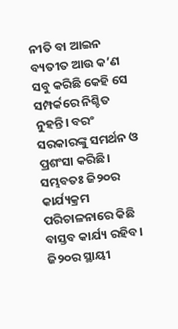ନୀତି ବା ଆଇନ ବ୍ୟତୀତ ଆଉ କ’ଣ ସବୁ କରିଛି କେହି ସେ ସମ୍ପର୍କରେ ନିଶ୍ଚିତ ନୁହନ୍ତି। ବରଂ ସରକାରଙ୍କୁ ସମର୍ଥନ ଓ ପ୍ରଶଂସା କରିଛି। ସମ୍ଭବତଃ ଜି୨୦ର କାର୍ଯ୍ୟକ୍ରମ ପରିଚାଳନାରେ କିଛି ବାସ୍ତବ କାର୍ଯ୍ୟ ରହିବ। ଜି୨୦ର ସ୍ଥାୟୀ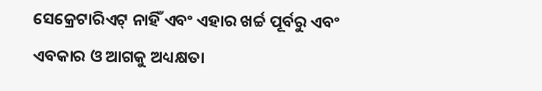ସେକ୍ରେଟାରିଏଟ୍ ନାହିଁ ଏବଂ ଏହାର ଖର୍ଚ୍ଚ ପୂର୍ବରୁ ଏବଂ ଏବକାର ଓ ଆଗକୁ ଅଧ୍ୟକ୍ଷତା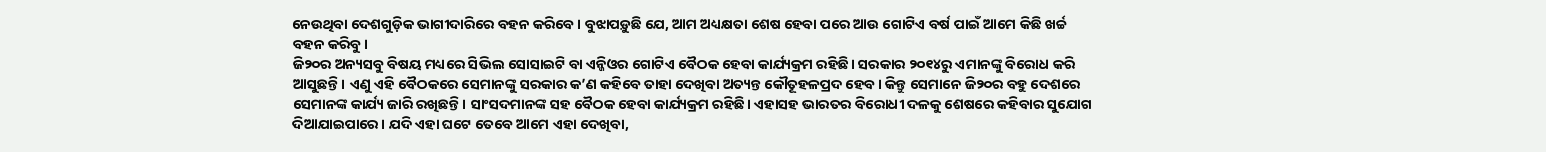ନେଉଥିବା ଦେଶଗୁଡ଼ିକ ଭାଗୀଦାରିରେ ବହନ କରିବେ। ବୁଝାପଡ଼ୁଛି ଯେ, ଆମ ଅଧ୍ୟକ୍ଷତା ଶେଷ ହେବା ପରେ ଆଉ ଗୋଟିଏ ବର୍ଷ ପାଇଁ ଆମେ କିଛି ଖର୍ଚ୍ଚ ବହନ କରିବୁ।
ଜି୨୦ର ଅନ୍ୟସବୁ ବିଷୟ ମଧ୍ୟରେ ସିଭିଲ ସୋସାଇଟି ବା ଏନ୍ଜିଓର ଗୋଟିଏ ବୈଠକ ହେବା କାର୍ଯ୍ୟକ୍ରମ ରହିଛି। ସରକାର ୨୦୧୪ରୁ ଏମାନଙ୍କୁ ବିରୋଧ କରି ଆସୁଛନ୍ତି। ଏଣୁ ଏହି ବୈଠକରେ ସେମାନଙ୍କୁ ସରକାର କ’ଣ କହିବେ ତାହା ଦେଖିବା ଅତ୍ୟନ୍ତ କୌତୂହଳପ୍ରଦ ହେବ। କିନ୍ତୁ ସେମାନେ ଜି୨୦ର ବହୁ ଦେଶରେ ସେମାନଙ୍କ କାର୍ଯ୍ୟ ଜାରି ରଖିଛନ୍ତି। ସାଂସଦମାନଙ୍କ ସହ ବୈଠକ ହେବା କାର୍ଯ୍ୟକ୍ରମ ରହିଛି। ଏହାସହ ଭାରତର ବିରୋଧୀ ଦଳକୁ ଶେଷରେ କହିବାର ସୁଯୋଗ ଦିଆଯାଇପାରେ। ଯଦି ଏହା ଘଟେ ତେବେ ଆମେ ଏହା ଦେଖିବା,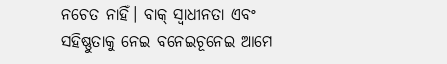ନଚେତ ନାହିଁ। ବାକ୍ ସ୍ବାଧୀନତା ଏବଂ ସହିଷ୍ଣୁତାକୁ ନେଇ ବନେଇଚୂନେଇ ଆମେ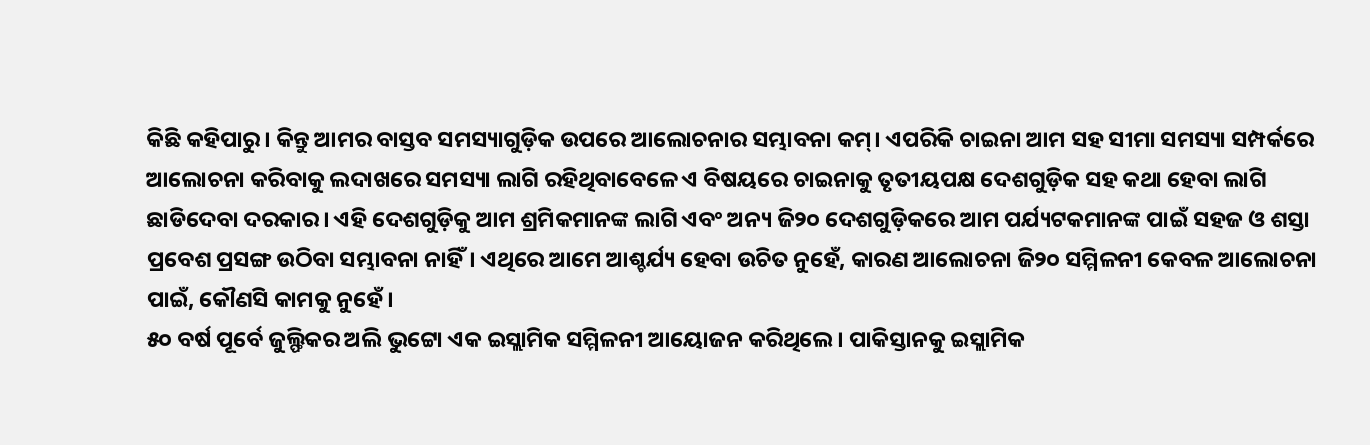କିଛି କହିପାରୁ। କିନ୍ତୁ ଆମର ବାସ୍ତବ ସମସ୍ୟାଗୁଡ଼ିକ ଉପରେ ଆଲୋଚନାର ସମ୍ଭାବନା କମ୍। ଏପରିକି ଚାଇନା ଆମ ସହ ସୀମା ସମସ୍ୟା ସମ୍ପର୍କରେ ଆଲୋଚନା କରିବାକୁ ଲଦାଖରେ ସମସ୍ୟା ଲାଗି ରହିଥିବାବେଳେ ଏ ବିଷୟରେ ଚାଇନାକୁ ତୃତୀୟପକ୍ଷ ଦେଶଗୁଡ଼ିକ ସହ କଥା ହେବା ଲାଗି ଛାଡିଦେବା ଦରକାର। ଏହି ଦେଶଗୁଡ଼ିକୁ ଆମ ଶ୍ରମିକମାନଙ୍କ ଲାଗି ଏବଂ ଅନ୍ୟ ଜି୨୦ ଦେଶଗୁଡ଼ିକରେ ଆମ ପର୍ଯ୍ୟଟକମାନଙ୍କ ପାଇଁ ସହଜ ଓ ଶସ୍ତା ପ୍ରବେଶ ପ୍ରସଙ୍ଗ ଉଠିବା ସମ୍ଭାବନା ନାହିଁ। ଏଥିରେ ଆମେ ଆଶ୍ଚର୍ଯ୍ୟ ହେବା ଉଚିତ ନୁହେଁ, କାରଣ ଆଲୋଚନା ଜି୨୦ ସମ୍ମିଳନୀ କେବଳ ଆଲୋଚନା ପାଇଁ, କୌଣସି କାମକୁ ନୁହେଁ।
୫୦ ବର୍ଷ ପୂର୍ବେ ଜୁଲ୍ଫିକର ଅଲି ଭୁଟ୍ଟୋ ଏକ ଇସ୍ଲାମିକ ସମ୍ମିଳନୀ ଆୟୋଜନ କରିଥିଲେ। ପାକିସ୍ତାନକୁ ଇସ୍ଲାମିକ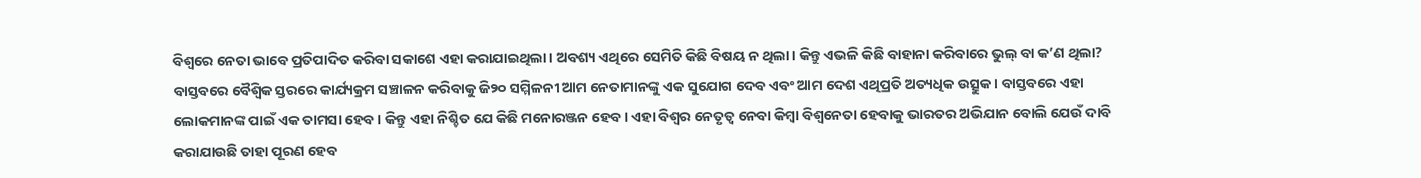ବିଶ୍ୱରେ ନେତା ଭାବେ ପ୍ରତିପାଦିତ କରିବା ସକାଶେ ଏହା କରାଯାଇଥିଲା। ଅବଶ୍ୟ ଏଥିରେ ସେମିତି କିଛି ବିଷୟ ନ ଥିଲା। କିନ୍ତୁ ଏଭଳି କିଛି ବାହାନା କରିବାରେ ଭୁଲ୍ ବା କ’ଣ ଥିଲା? ବାସ୍ତବରେ ବୈଶ୍ୱିକ ସ୍ତରରେ କାର୍ଯ୍ୟକ୍ରମ ସଞ୍ଚାଳନ କରିବାକୁ ଜି୨୦ ସମ୍ମିଳନୀ ଆମ ନେତାମାନଙ୍କୁ ଏକ ସୁଯୋଗ ଦେବ ଏବଂ ଆମ ଦେଶ ଏଥିପ୍ରତି ଅତ୍ୟଧିକ ଉତ୍ସୁକ। ବାସ୍ତବରେ ଏହା ଲୋକମାନଙ୍କ ପାଇଁ ଏକ ତାମସା ହେବ। କିନ୍ତୁ ଏହା ନିଶ୍ଚିତ ଯେ କିଛି ମନୋରଞ୍ଜନ ହେବ। ଏହା ବିଶ୍ୱର ନେତୃତ୍ୱ ନେବା କିମ୍ବା ବିଶ୍ୱନେତା ହେବାକୁ ଭାରତର ଅଭିଯାନ ବୋଲି ଯେଉଁ ଦାବି କରାଯାଉଛି ତାହା ପୂରଣ ହେବ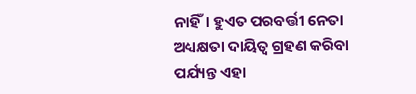ନାହିଁ। ହୁଏତ ପରବର୍ତ୍ତୀ ନେତା ଅଧ୍ୟକ୍ଷତା ଦାୟିତ୍ୱ ଗ୍ରହଣ କରିବା ପର୍ଯ୍ୟନ୍ତ ଏହା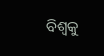ବିଶ୍ୱକୁ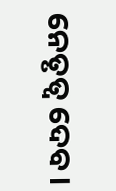ନେତୃତ୍ୱ ଦେବ।